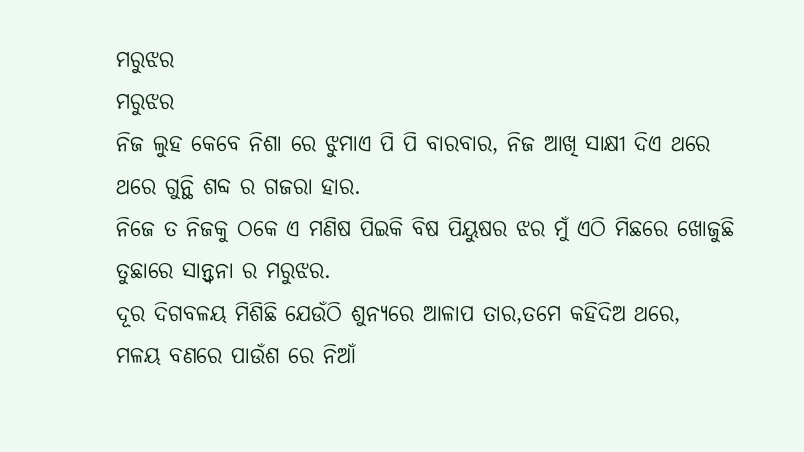ମରୁଝର
ମରୁଝର
ନିଜ ଲୁହ କେବେ ନିଶା ରେ ଝୁମାଏ ପି ପି ବାରବାର, ନିଜ ଆଖି ସାକ୍ଷୀ ଦିଏ ଥରେ ଥରେ ଗୁନ୍ଥି ଶବ୍ଦ ର ଗଜରା ହାର.
ନିଜେ ତ ନିଜକୁ ଠକେ ଏ ମଣିଷ ପିଇକି ବିଷ ପିୟୁଷର ଝର ମୁଁ ଏଠି ମିଛରେ ଖୋଜୁଛି ତୁଛାରେ ସାନ୍ତ୍ୱନା ର ମରୁଝର.
ଦୂର ଦିଗବଳୟ ମିଶିଛି ଯେଉଁଠି ଶୁନ୍ୟରେ ଆଳାପ ତାର,ତମେ କହିଦିଅ ଥରେ,
ମଳୟ ବଣରେ ପାଉଁଶ ରେ ନିଆଁ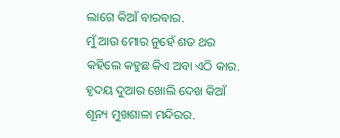ଲାଗେ କିଆଁ ବାରବାର.
ମୁଁ ଆଉ ମୋର ନୁହେଁ ଶତ ଥର କହିଲେ କହୁଛ କିଏ ଅବା ଏଠି କାର.
ହୃଦୟ ଦୁଆର ଖୋଲି ଦେଖ କିଆଁ ଶୂନ୍ୟ ମୁଖଶାଳା ମନ୍ଦିରର.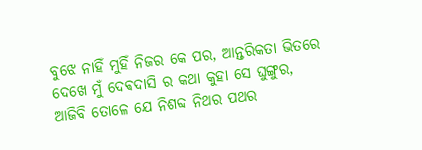ବୁଝେ ନାହିଁ ମୁହିଁ ନିଜର କେ ପର, ଆନ୍ତରିକତା ଭିତରେ ଦେଖେ ମୁଁ ଦେଵଦାସି ର କଥା କୁହା ସେ ଘୁଙ୍ଗୁର,
ଆଜିବି ତୋଳେ ଯେ ନିଶବ୍ଦ ନିଥର ପଥର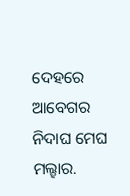ଦେହରେ ଆବେଗର ନିଦାଘ ମେଘ ମଲ୍ହାର.